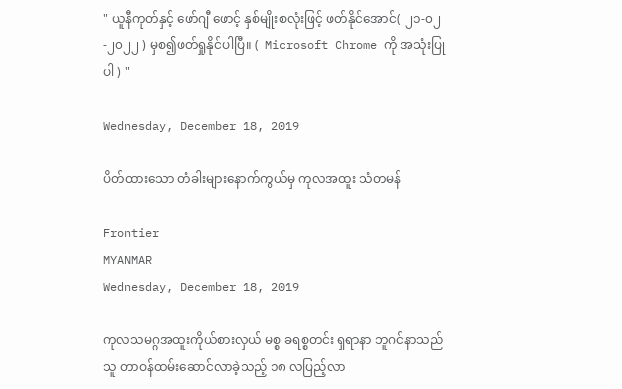" ယူနီကုတ်နှင့် ဖော်ဂျီ ဖောင့် နှစ်မျိုးစလုံးဖြင့် ဖတ်နိုင်အောင်( ၂၁-၀၂-၂၀၂၂ ) မှစ၍ဖတ်ရှုနိုင်ပါပြီ။ (  Microsoft Chrome ကို အသုံးပြုပါ ) "

Wednesday, December 18, 2019

ပိတ်ထားသော တံခါးများနောက်ကွယ်မှ ကုလအထူး သံတမန်

Frontier
MYANMAR
Wednesday, December 18, 2019

ကုလသမဂ္ဂအထူးကိုယ်စားလှယ် မစ္စ ခရစ္စတင်း ရှရာနာ ဘူဂင်နာသည် သူ တာဝန်ထမ်းဆောင်လာခဲ့သည့် ၁၈ လပြည့်လာ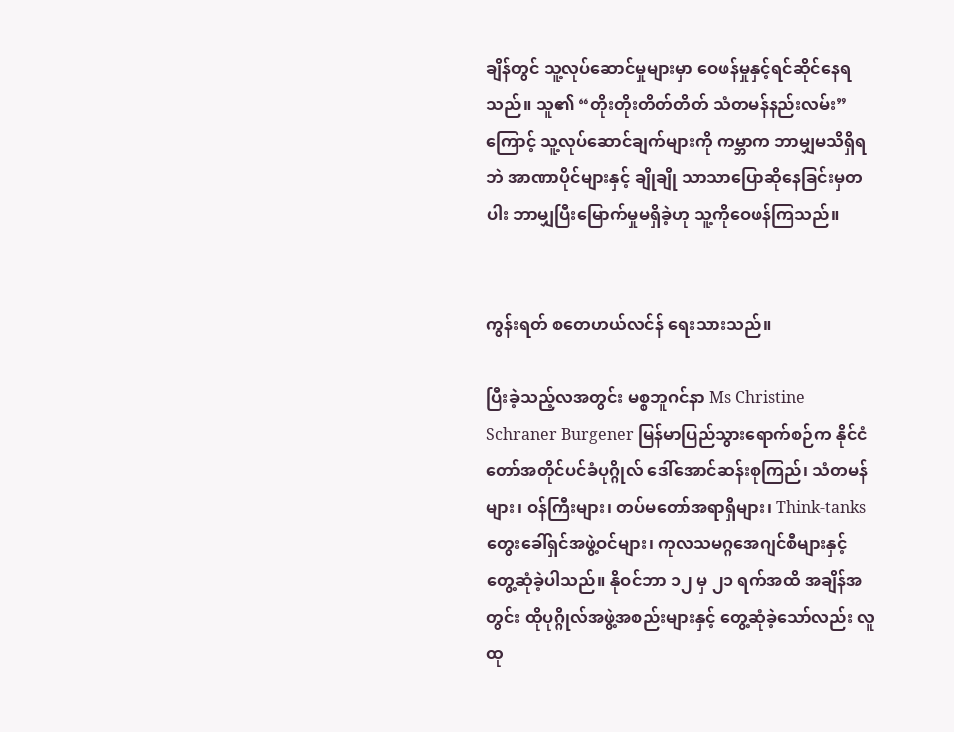ချိန်တွင် သူ့လုပ်ဆောင်မှုများမှာ ဝေဖန်မှုနှင့်ရင်ဆိုင်နေရသည်။ သူ၏ “တိုးတိုးတိတ်တိတ် သံတမန်နည်းလမ်း”ကြောင့် သူ့လုပ်ဆောင်ချက်များကို ကမ္ဘာက ဘာမျှမသိရှိရဘဲ အာဏာပိုင်များနှင့် ချိုချို သာသာပြောဆိုနေခြင်းမှတပါး ဘာမျှပြီးမြောက်မှုမရှိခဲ့ဟု သူ့ကိုဝေဖန်ကြသည်။


ကွန်းရတ် စတေဟယ်လင်န် ရေးသားသည်။

ပြီးခဲ့သည့်လအတွင်း မစ္စဘူဂင်နာ Ms Christine Schraner Burgener မြန်မာပြည်သွားရောက်စဉ်က နိုင်ငံ တော်အတိုင်ပင်ခံပုဂ္ဂိုလ် ဒေါ်အောင်ဆန်းစုကြည်၊ သံတမန်များ၊ ဝန်ကြီးများ၊ တပ်မတော်အရာရှိများ၊ Think-tanks တွေးခေါ်ရှင်အဖွဲ့ဝင်များ၊ ကုလသမဂ္ဂအေဂျင်စီများနှင့် တွေ့ဆုံခဲ့ပါသည်။ နိုဝင်ဘာ ၁၂ မှ ၂၁ ရက်အထိ အချိန်အတွင်း ထိုပုဂ္ဂိုလ်အဖွဲ့အစည်းများနှင့် တွေ့ဆုံခဲ့သော်လည်း လူထု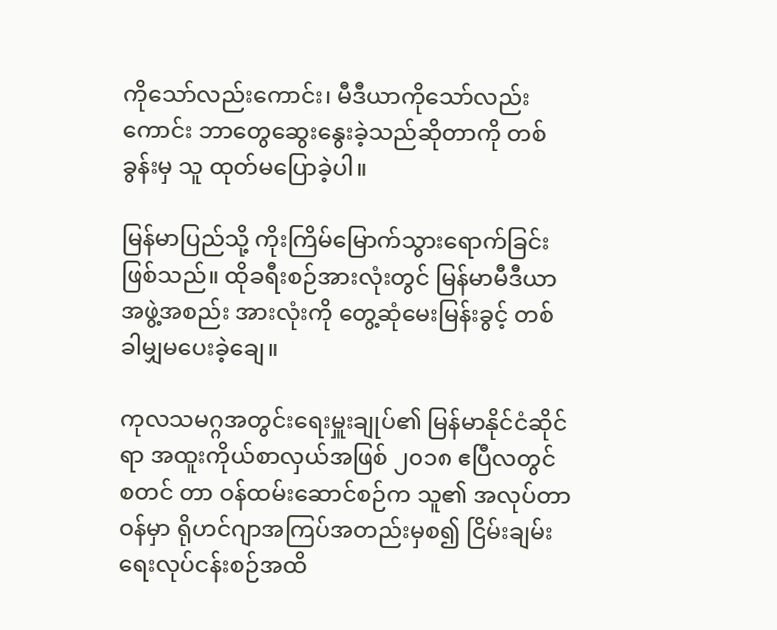ကိုသော်လည်းကောင်း၊ မီဒီယာကိုသော်လည်း ကောင်း ဘာတွေဆွေးနွေးခဲ့သည်ဆိုတာကို တစ်ခွန်းမှ သူ ထုတ်မပြောခဲ့ပါ။

မြန်မာပြည်သို့ ကိုးကြိမ်မြောက်သွားရောက်ခြင်းဖြစ်သည်။ ထိုခရီးစဉ်အားလုံးတွင် မြန်မာမီဒီယာ အဖွဲ့အစည်း အားလုံးကို တွေ့ဆုံမေးမြန်းခွင့် တစ်ခါမျှမပေးခဲ့ချေ။

ကုလသမဂ္ဂအတွင်းရေးမှူးချုပ်၏ မြန်မာနိုင်ငံဆိုင်ရာ အထူးကိုယ်စာလှယ်အဖြစ် ၂၀၁၈ ဧပြီလတွင် စတင် တာ ဝန်ထမ်းဆောင်စဉ်က သူ၏ အလုပ်တာဝန်မှာ ရိုဟင်ဂျာအကြပ်အတည်းမှစ၍ ငြိမ်းချမ်းရေးလုပ်ငန်းစဉ်အထိ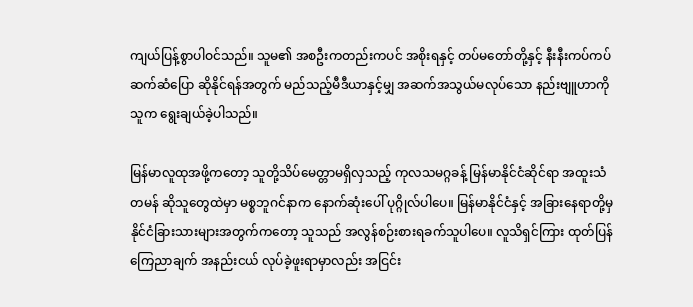ကျယ်ပြန့်စွာပါဝင်သည်။ သူမ၏ အစဦးကတည်းကပင် အစိုးရနှင့် တပ်မတော်တို့နှင့် နီးနီးကပ်ကပ်ဆက်ဆံပြော ဆိုနိုင်ရန်အတွက် မည်သည့်မီဒီယာနှင့်မျှ အဆက်အသွယ်မလုပ်သော နည်းဗျူဟာကို သူက ရွေးချယ်ခဲ့ပါသည်။

မြန်မာလူထုအဖို့ကတော့ သူတို့သိပ်မေတ္တာမရှိလှသည့် ကုလသမဂ္ဂခန့် မြန်မာနိုင်ငံဆိုင်ရာ အထူးသံတမန် ဆိုသူတွေထဲမှာ မစ္စဘူဂင်နာက နောက်ဆုံးပေါ် ပုဂ္ဂိုလ်ပါပေ။ မြန်မာနိုင်ငံနှင့် အခြားနေရာတို့မှ နိုင်ငံခြားသားများအတွက်ကတော့ သူသည် အလွန်စဉ်းစားရခက်သူပါပေ။ လူသိရှင်ကြား ထုတ်ပြန်ကြေညာချက် အနည်းငယ် လုပ်ခဲ့ဖူးရာမှာလည်း အငြင်း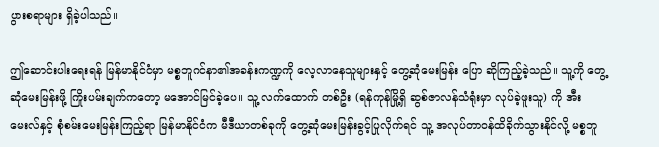ပွားစရာများ ရှိခဲ့ပါသည်။

ဤဆောင်းပါးရေးရန် မြန်မာနိုင်ငံမှာ မစ္စဘူဂင်နာ၏အခန်းကဏ္ဍကို လေ့လာနေသူများနှင့် တွေ့ဆုံမေးမြန်း ပြော ဆိုကြည့်ခဲ့သည်။ သူ့ကို တွေ့ဆုံမေးမြန်းဖို့ ကြိုးပမ်းချက်ကတော့ မအောင်မြင်ခဲ့ပေ။ သူ့ လက်ထောက် တစ်ဦး (ရန်ကုန်မြို့ရှိ ဆွစ်ဇာလန်သံရုံးမှာ လုပ်ခဲ့ဖူးသူ) ကို အီးမေးလ်နှင့် စုံစမ်းမေးမြန်းကြည့်ရာ မြန်မာနိုင်ငံက မီဒီယာတစ်ခုကို တွေ့ဆုံမေးမြန်းခွင့်ပြုလိုက်ရင် သူ့ အလုပ်တာဝန်ထိခိုက်သွားနိုင်လို့ မစ္စဘူ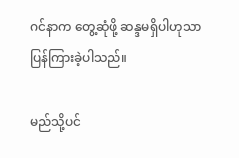ဂင်နာက တွေ့ဆုံဖို့ ဆန္ဒမရှိပါဟုသာ ပြန်ကြားခဲ့ပါသည်။

မည်သို့ပင်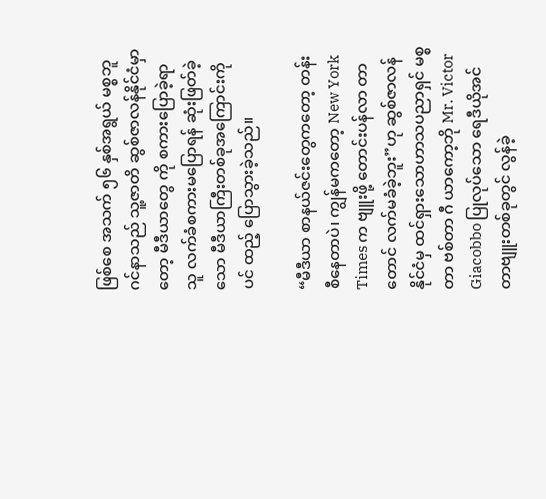ဖြစ်စေ အသက် ၅၆ နှစ်အရွယ် မစ္စဘူဂင်နာသည် သူ့ဇာတိ ဆွစ်ဇာလန်နိုင်ငံမှာတော့ မီဒီယာတွေ ကို စကားပြောခဲ့ရာ သူ လက်ခံစကားမပြောရန် ဆုံးဖြတ်ခဲ့သော မီဒီယာကြီးတစ်ခုအကြောင်းကိုပင် ထည့် ပြောသွားခဲ့သည်။

“မီဒီယာ စာနယ်ဇင်းတွေကတော့ တန်းစီနေတာပဲ၊ ကျွန်မကတော့ New York Times က ဗျူးဖို့ တောင်းပန်လာ တာတောင် လက်မခံခဲ့ဘူး”ဟု ဆွစ်ဇာလန်နိုင်ငံမှ ထင်ရှားသောဟာသပညာရှင် မစ္စတာ ဗစ်တာ ဂီ ယာကော့ဘို Mr. Victor Giacobbo ပြုလုပ်သော ရေဒီယိုအင်တာဗျူးတစ်ခုတွင် လွန်ခဲ့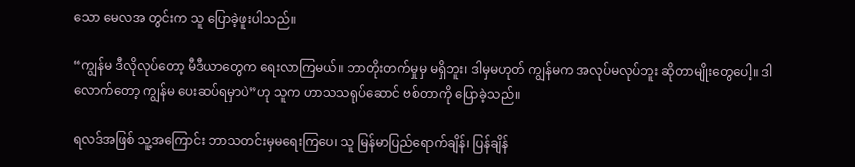သော မေလအ တွင်းက သူ ပြောခဲ့ဖူးပါသည်။

“ကျွန်မ ဒီလိုလုပ်တော့ မီဒီယာတွေက ရေးလာကြမယ်။ ဘာတိုးတက်မှုမှ မရှိဘူး၊ ဒါမှမဟုတ် ကျွန်မက အလုပ်မလုပ်ဘူး ဆိုတာမျိုးတွေပေါ့။ ဒါလောက်တော့ ကျွန်မ ပေးဆပ်ရမှာပဲ”ဟု သူက ဟာသသရုပ်ဆောင် ဗစ်တာကို ပြောခဲ့သည်။

ရလဒ်အဖြစ် သူ့အကြောင်း ဘာသတင်းမှမရေးကြပေ၊ သူ မြန်မာပြည်ရောက်ချိန်၊ ပြန်ချိန်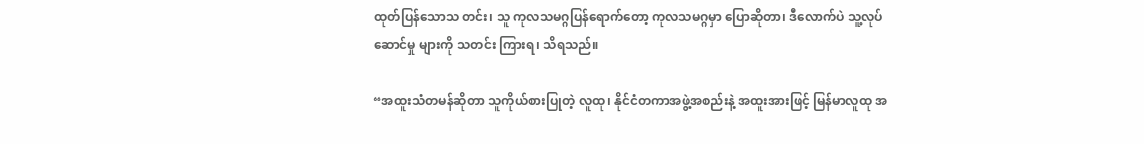ထုတ်ပြန်သောသ တင်း၊ သူ ကုလသမဂ္ဂပြန်ရောက်တော့ ကုလသမဂ္ဂမှာ ပြောဆိုတာ၊ ဒီလောက်ပဲ သူ့လုပ်ဆောင်မှု များကို သတင်း ကြားရ၊ သိရသည်။

“အထူးသံတမန်ဆိုတာ သူကိုယ်စားပြုတဲ့ လူထု၊ နိုင်ငံတကာအဖွဲ့အစည်းနဲ့ အထူးအားဖြင့် မြန်မာလူထု အ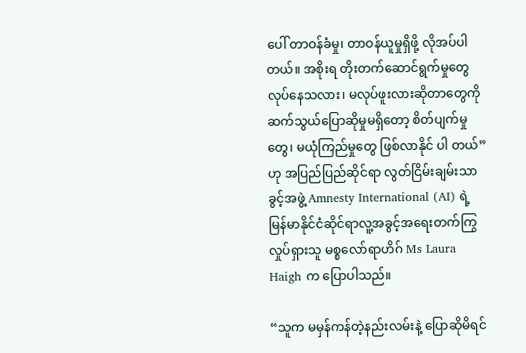ပေါ် တာဝန်ခံမှု၊ တာဝန်ယူမှုရှိဖို့ လိုအပ်ပါတယ်။ အစိုးရ တိုးတက်ဆောင်ရွက်မှုတွေ လုပ်နေသလား၊ မလုပ်ဖူးလားဆိုတာတွေကို ဆက်သွယ်ပြောဆိုမှုမရှိတော့ စိတ်ပျက်မှုတွေ၊ မယုံကြည်မှုတွေ ဖြစ်လာနိုင် ပါ တယ်” ဟု အပြည်ပြည်ဆိုင်ရာ လွတ်ငြိမ်းချမ်းသာခွင့်အဖွဲ့ Amnesty International (AI) ရဲ့ မြန်မာနိုင်ငံဆိုင်ရာလူ့အခွင့်အရေးတက်ကြွလှုပ်ရှားသူ မစ္စလော်ရာဟိဂ် Ms Laura Haigh က ပြောပါသည်။

“သူက မမှန်ကန်တဲ့နည်းလမ်းနဲ့ ပြောဆိုမိရင်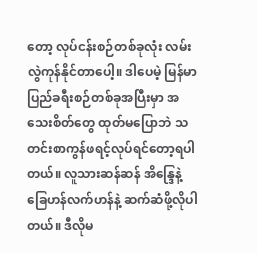တော့ လုပ်ငန်းစဉ်တစ်ခုလုံး လမ်းလွဲကုန်နိုင်တာပေါ့။ ဒါပေမဲ့ မြန်မာပြည်ခရီးစဉ်တစ်ခုအပြီးမှာ အသေးစိတ်တွေ ထုတ်မပြောဘဲ သတင်းစာကွန်ဖရင့်လုပ်ရင်တော့ရပါတယ်။ လူသားဆန်ဆန် အိန္ဒြေနဲ့ ခြေဟန်လက်ဟန်နဲ့ ဆက်ဆံဖို့လိုပါတယ်။ ဒီလိုမ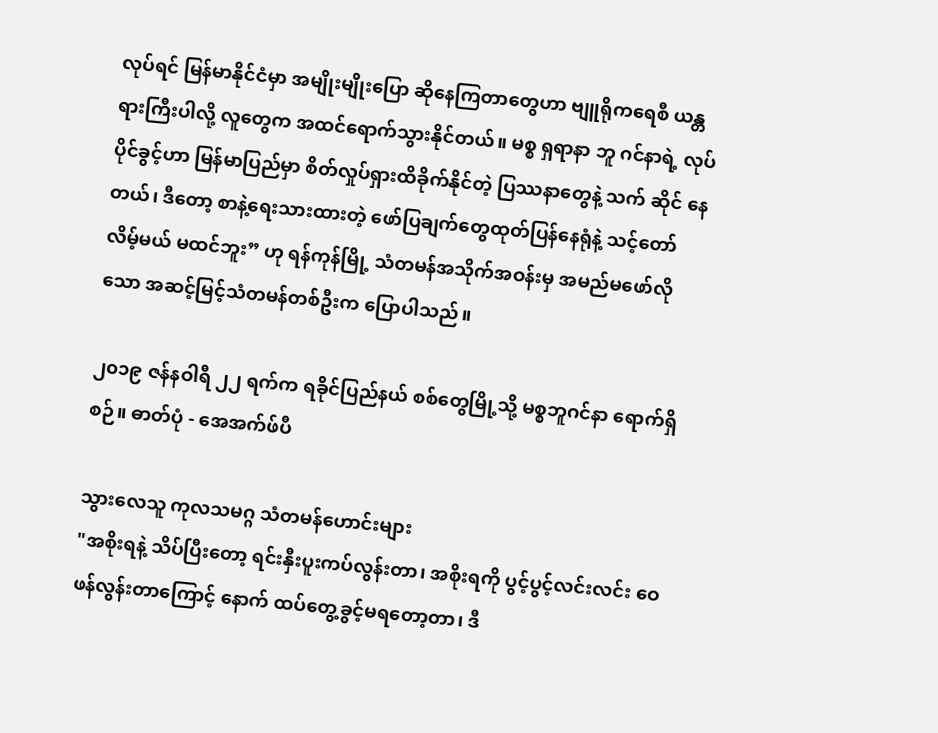လုပ်ရင် မြန်မာနိုင်ငံမှာ အမျိုးမျိုးပြော ဆိုနေကြတာတွေဟာ ဗျူရိုကရေစီ ယန္တရားကြီးပါလို့ လူတွေက အထင်ရောက်သွားနိုင်တယ်။ မစ္စ ရှရာနာ ဘူ ဂင်နာရဲ့ လုပ်ပိုင်ခွင့်ဟာ မြန်မာပြည်မှာ စိတ်လှုပ်ရှားထိခိုက်နိုင်တဲ့ ပြဿနာတွေနဲ့ သက် ဆိုင် နေတယ်၊ ဒီတော့ စာနဲ့ရေးသားထားတဲ့ ဖော်ပြချက်တွေထုတ်ပြန်နေရုံနဲ့ သင့်တော်လိမ့်မယ် မထင်ဘူး” ဟု ရန်ကုန်မြို့ သံတမန်အသိုက်အဝန်းမှ အမည်မဖော်လိုသော အဆင့်မြင့်သံတမန်တစ်ဦးက ပြောပါသည်။

၂၀၁၉ ဇန်နဝါရီ ၂၂ ရက်က ရခိုင်ပြည်နယ် စစ်တွေမြို့သို့ မစ္စဘူဂင်နာ ရောက်ရှိစဉ်။ ဓာတ်ပုံ - အေအက်ဖ်ပီ

သွားလေသူ ကုလသမဂ္ဂ သံတမန်ဟောင်းများ
"အစိုးရနဲ့ သိပ်ပြီးတော့ ရင်းနှီးပူးကပ်လွန်းတာ၊ အစိုးရကို ပွင့်ပွင့်လင်းလင်း ဝေဖန်လွန်းတာကြောင့် နောက် ထပ်တွေ့ခွင့်မရတော့တာ၊ ဒီ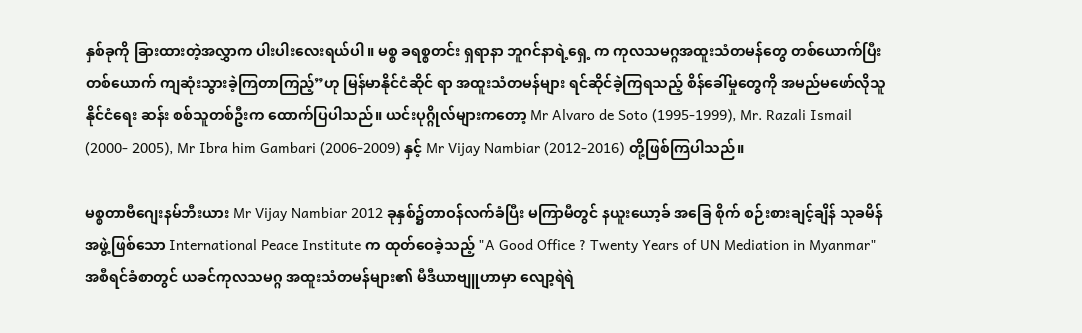နှစ်ခုကို ခြားထားတဲ့အလွှာက ပါးပါးလေးရယ်ပါ။ မစ္စ ခရစ္စတင်း ရှရာနာ ဘူဂင်နာရဲ့ရှေ့ က ကုလသမဂ္ဂအထူးသံတမန်တွေ တစ်ယောက်ပြီးတစ်ယောက် ကျဆုံးသွားခဲ့ကြတာကြည့်”ဟု မြန်မာနိုင်ငံဆိုင် ရာ အထူးသံတမန်များ ရင်ဆိုင်ခဲ့ကြရသည့် စိန်ခေါ်မှုတွေကို အမည်မဖော်လိုသူ နိုင်ငံရေး ဆန်း စစ်သူတစ်ဦးက ထောက်ပြပါသည်။ ယင်းပုဂ္ဂိုလ်များကတော့ Mr Alvaro de Soto (1995-1999), Mr. Razali Ismail (2000- 2005), Mr Ibra him Gambari (2006-2009) နှင့် Mr Vijay Nambiar (2012-2016) တို့ဖြစ်ကြပါသည်။

မစ္စတာဗီဂျေးနမ်ဘီးယား Mr Vijay Nambiar 2012 ခုနှစ်၌တာဝန်လက်ခံပြီး မကြာမီတွင် နယူးယော့ခ် အခြေ စိုက် စဉ်းစားချင့်ချိန် သုခမိန်အဖွဲ့ဖြစ်သော International Peace Institute က ထုတ်ဝေခဲ့သည့် "A Good Office ? Twenty Years of UN Mediation in Myanmar" အစီရင်ခံစာတွင် ယခင်ကုလသမဂ္ဂ အထူးသံတမန်များ၏ မီဒီယာဗျူဟာမှာ လျော့ရဲရဲ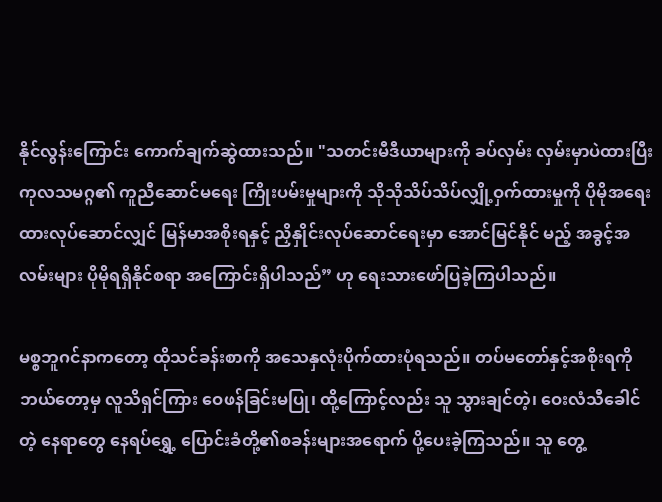နိုင်လွန်းကြောင်း ကောက်ချက်ဆွဲထားသည်။ "သတင်းမီဒီယာများကို ခပ်လှမ်း လှမ်းမှာပဲထားပြီး ကုလသမဂ္ဂ၏ ကူညီဆောင်မရေး ကြိုးပမ်းမှုများကို သိုသိုသိပ်သိပ်လျှို့ဝှက်ထားမှုကို ပိုမိုအရေးထားလုပ်ဆောင်လျှင် မြန်မာအစိုးရနှင့် ညှိနှိုင်းလုပ်ဆောင်ရေးမှာ အောင်မြင်နိုင် မည့် အခွင့်အလမ်းများ ပိုမိုရရှိနိုင်စရာ အကြောင်းရှိပါသည်” ဟု ရေးသားဖော်ပြခဲ့ကြပါသည်။

မစ္စဘူဂင်နာကတော့ ထိုသင်ခန်းစာကို အသေနှလုံးပိုက်ထားပုံရသည်။ တပ်မတော်နှင့်အစိုးရကို ဘယ်တော့မှ လူသိရှင်ကြား ဝေဖန်ခြင်းမပြု၊ ထို့ကြောင့်လည်း သူ သွားချင်တဲ့၊ ဝေးလံသီခေါင်တဲ့ နေရာတွေ နေရပ်ရွှေ့ ပြောင်းခံတို့၏စခန်းများအရောက် ပို့ပေးခဲ့ကြသည်။ သူ တွေ့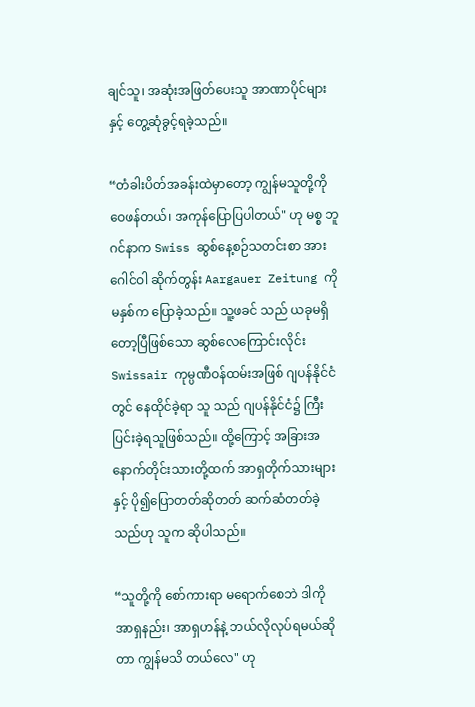ချင်သူ၊ အဆုံးအဖြတ်ပေးသူ အာဏာပိုင်များ
နှင့် တွေ့ဆုံခွင့်ရခဲ့သည်။

“တံခါးပိတ်အခန်းထဲမှာတော့ ကျွန်မသူတို့ကို ဝေဖန်တယ်၊ အကုန်ပြောပြပါတယ်" ဟု မစ္စ ဘူဂင်နာက Swiss ဆွစ်နေ့စဉ်သတင်းစာ အားဂေါင်ဝါ ဆိုက်တွန်း Aargauer Zeitung ကို မနှစ်က ပြောခဲ့သည်။ သူ့ဖခင် သည် ယခုမရှိတော့ပြီဖြစ်သော ဆွစ်လေကြောင်းလိုင်း Swissair ကုမ္ပဏီဝန်ထမ်းအဖြစ် ဂျပန်နိုင်ငံတွင် နေထိုင်ခဲ့ရာ သူ သည် ဂျပန်နိုင်ငံ၌ ကြီးပြင်းခဲ့ရသူဖြစ်သည်။ ထို့ကြောင့် အခြားအနောက်တိုင်းသားတို့ထက် အာရှတိုက်သားများနှင့် ပို၍ပြောတတ်ဆိုတတ် ဆက်ဆံတတ်ခဲ့သည်ဟု သူက ဆိုပါသည်။

“သူတို့ကို စော်ကားရာ မရောက်စေဘဲ ဒါကို အာရှနည်း၊ အာရှဟန်နဲ့ ဘယ်လိုလုပ်ရမယ်ဆိုတာ ကျွန်မသိ တယ်လေ" ဟု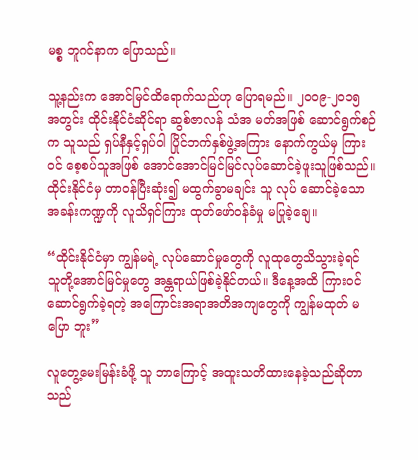မစ္စ ဘူဂင်နာက ပြောသည်။

သူ့နည်းက အောင်မြင်ထိရောက်သည်ဟု ပြောရမည်။ ၂၀၀၉-၂၀၁၅ အတွင်း ထိုင်းနိုင်ငံဆိုင်ရာ ဆွစ်ဇာလန် သံအ မတ်အဖြစ် ဆောင်ရွက်စဉ်က သူသည် ရှပ်နီနှင့်ရှပ်ဝါ ပြိုင်ဘက်နှစ်ဖွဲ့အကြား နောက်ကွယ်မှ ကြားဝင် စေ့စပ်သူအဖြစ် အောင်အောင်မြင်မြင်လုပ်ဆောင်ခဲ့ဖူးသူဖြစ်သည်။ ထိုင်းနိုင်ငံမှ တာဝန်ပြီးဆုံး၍ မထွက်ခွာမချင်း သူ လုပ် ဆောင်ခဲ့သော အခန်းကဏ္ဍကို လူသိရှင်ကြား ထုတ်ဖော်ဝန်ခံမှု မပြုခဲ့ချေ။

“ထိုင်းနိုင်ငံမှာ ကျွန်မရဲ့ လုပ်ဆောင်မှုတွေကို လူထုတွေသိသွားခဲ့ရင် သူတို့အောင်မြင်မှုတွေ အန္တရာယ်ဖြစ်ခဲ့နိုင်တယ်။ ဒီနေ့အထိ ကြားဝင်ဆောင်ရွက်ခဲ့ရတဲ့ အကြောင်းအရာအတိအကျတွေကို ကျွန်မထုတ် မပြော ဘူး”

လူတွေ့မေးမြန်းခံဖို့ သူ ဘာကြောင့် အထူးသတိထားနေခဲ့သည်ဆိုတာ သည်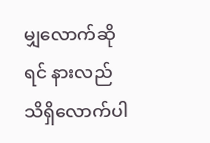မျှလောက်ဆိုရင် နားလည် သိရှိလောက်ပါ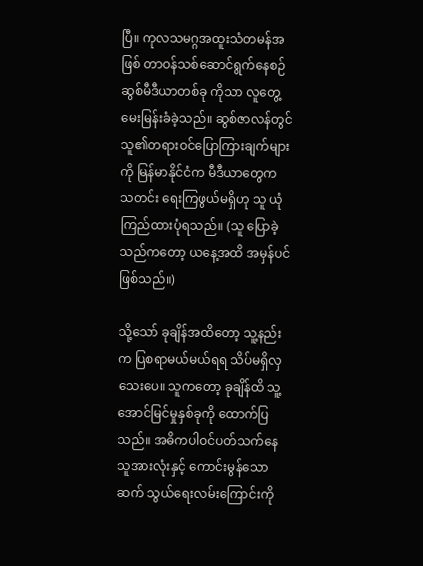ပြီ။ ကုလသမဂ္ဂအထူးသံတမန်အဖြစ် တာဝန်သစ်ဆောင်ရွက်နေစဉ် ဆွစ်မီဒီယာတစ်ခု ကိုသာ လူတွေ့မေးမြန်းခံခဲ့သည်။ ဆွစ်ဇာလန်တွင် သူ၏တရားဝင်ပြောကြားချက်များကို မြန်မာနိုင်ငံက မီဒီယာတွေက သတင်း ရေးကြဖွယ်မရှိဟု သူ ယုံကြည်ထားပုံရသည်။ (သူ ပြောခဲ့သည်ကတော့ ယနေ့အထိ အမှန်ပင်ဖြစ်သည်။)

သို့သော် ခုချိန်အထိတော့ သူ့နည်းက ပြစရာမယ်မယ်ရရ သိပ်မရှိလှသေးပေ။ သူကတော့ ခုချိန်ထိ သူ့အောင်မြင်မှုနှစ်ခုကို ထောက်ပြသည်။ အဓိကပါဝင်ပတ်သက်နေသူအားလုံးနှင့် ကောင်းမွန်သော ဆက် သွယ်ရေးလမ်းကြောင်းကို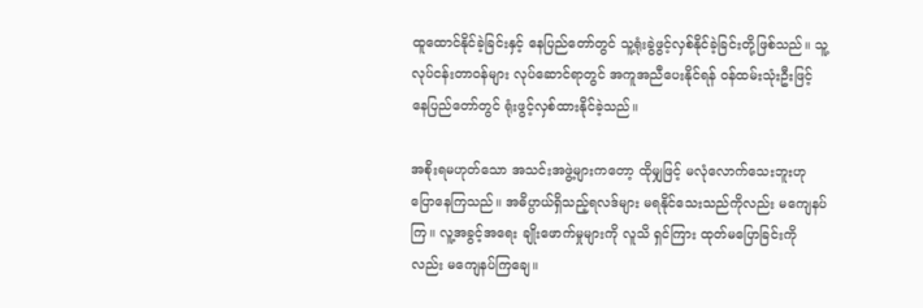ထူထောင်နိုင်ခဲ့ခြင်းနှင့် နေပြည်တော်တွင် သူ့ရုံးခွဲဖွင့်လှစ်နိုင်ခဲ့ခြင်းတို့ဖြစ်သည်။ သူ့လုပ်ငန်းတာဝန်များ လုပ်ဆောင်ရာတွင် အကူအညီပေးနိုင်ရန် ဝန်ထမ်းသုံးဦးဖြင့် နေပြည်တော်တွင် ရုံးဖွင့်လှစ်ထားနိုင်ခဲ့သည်။

အစိုးရမဟုတ်သော အသင်းအဖွဲ့များကတော့ ထိုမျှဖြင့် မလုံလောက်သေးဘူးဟု ပြောနေကြသည်။ အဓိပ္ပာယ်ရှိသည့်ရလဒ်များ မရနိုင်သေးသည်ကိုလည်း မကျေနပ်ကြ။ လူ့အခွင့်အရေး ချိုးဖောက်မှုများကို လူသိ ရှင်ကြား ထုတ်မပြောခြင်းကိုလည်း မကျေနပ်ကြချေ။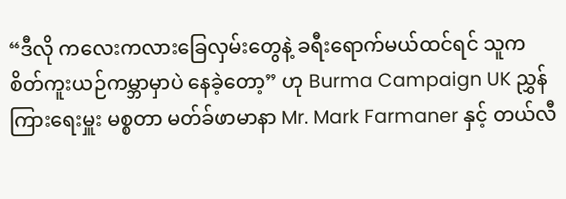“ဒီလို ကလေးကလားခြေလှမ်းတွေနဲ့ ခရီးရောက်မယ်ထင်ရင် သူက စိတ်ကူးယဉ်ကမ္ဘာမှာပဲ နေခဲ့တော့” ဟု Burma Campaign UK ညွှန်ကြားရေးမှူး မစ္စတာ မတ်ခ်ဖာမာနာ Mr. Mark Farmaner နှင့် တယ်လီ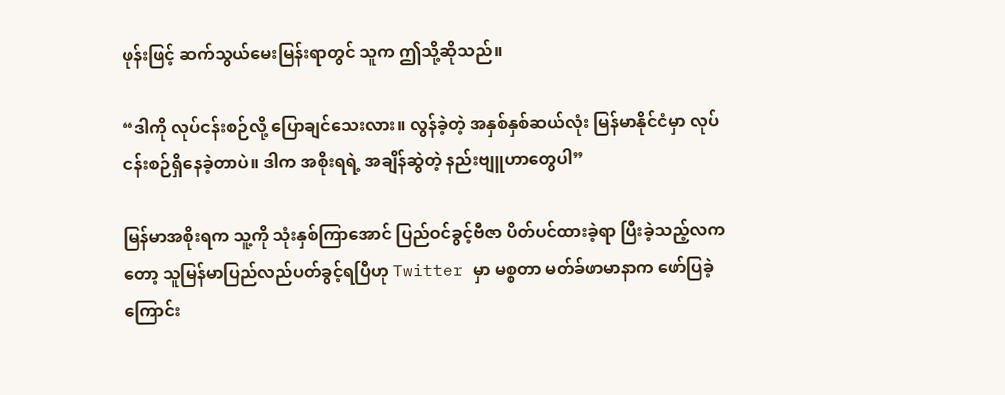ဖုန်းဖြင့် ဆက်သွယ်မေးမြန်းရာတွင် သူက ဤသို့ဆိုသည်။

“ဒါကို လုပ်ငန်းစဉ်လို့ ပြောချင်သေးလား။ လွန်ခဲ့တဲ့ အနှစ်နှစ်ဆယ်လုံး မြန်မာနိုင်ငံမှာ လုပ်ငန်းစဉ်ရှိနေခဲ့တာပဲ။ ဒါက အစိုးရရဲ့ အချိန်ဆွဲတဲ့ နည်းဗျူဟာတွေပါ”

မြန်မာအစိုးရက သူ့ကို သုံးနှစ်ကြာအောင် ပြည်ဝင်ခွင့်ဗီဇာ ပိတ်ပင်ထားခဲ့ရာ ပြီးခဲ့သည့်လကတော့ သူမြန်မာပြည်လည်ပတ်ခွင့်ရပြီဟု Twitter မှာ မစ္စတာ မတ်ခ်ဖာမာနာက ဖော်ပြခဲ့ကြောင်း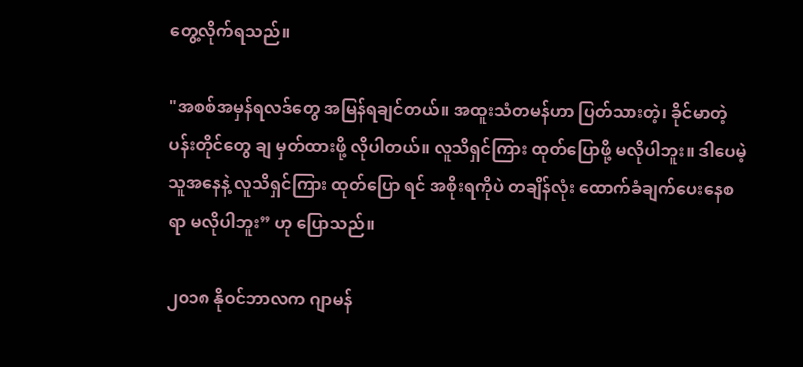တွေ့လိုက်ရသည်။

"အစစ်အမှန်ရလဒ်တွေ အမြန်ရချင်တယ်။ အထူးသံတမန်ဟာ ပြတ်သားတဲ့၊ ခိုင်မာတဲ့ပန်းတိုင်တွေ ချ မှတ်ထားဖို့ လိုပါတယ်။ လူသိရှင်ကြား ထုတ်ပြောဖို့ မလိုပါဘူး။ ဒါပေမဲ့ သူအနေနဲ့ လူသိရှင်ကြား ထုတ်ပြော ရင် အစိုးရကိုပဲ တချိန်လုံး ထောက်ခံချက်ပေးနေစရာ မလိုပါဘူး” ဟု ပြောသည်။

၂၀၁၈ နိုဝင်ဘာလက ဂျာမန်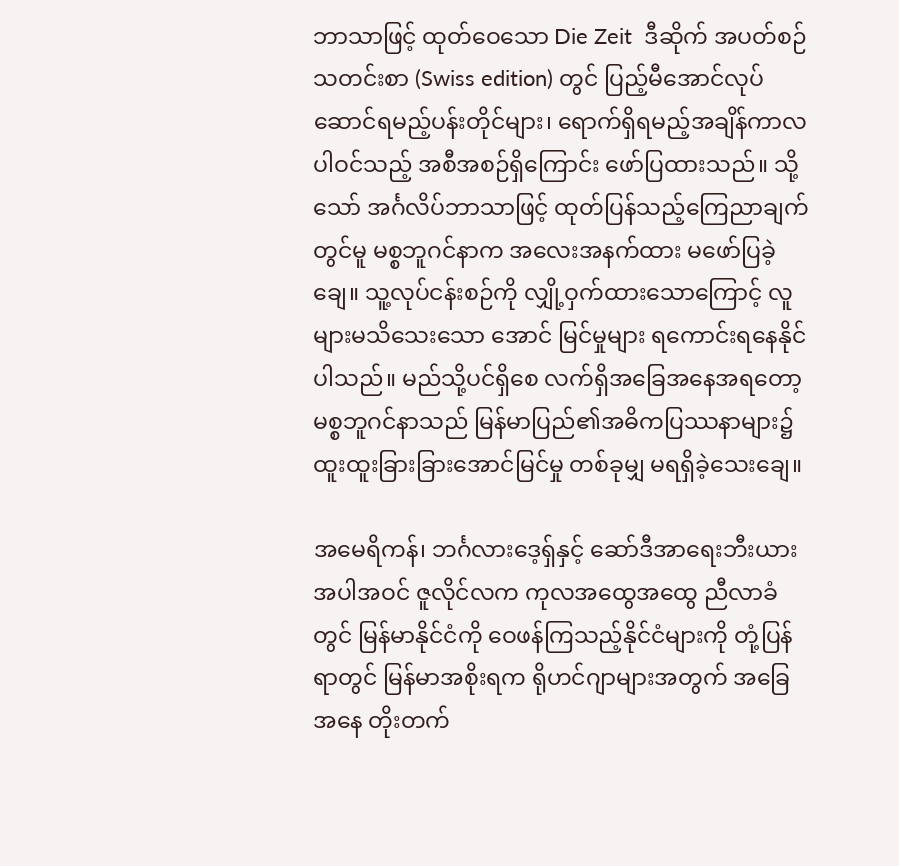ဘာသာဖြင့် ထုတ်ဝေသော Die Zeit  ဒီဆိုက် အပတ်စဉ်သတင်းစာ (Swiss edition) တွင် ပြည့်မီအောင်လုပ်ဆောင်ရမည့်ပန်းတိုင်များ၊ ရောက်ရှိရမည့်အချိန်ကာလပါဝင်သည့် အစီအစဉ်ရှိကြောင်း ဖော်ပြထားသည်။ သို့သော် အင်္ဂလိပ်ဘာသာဖြင့် ထုတ်ပြန်သည့်ကြေညာချက်တွင်မူ မစ္စဘူဂင်နာက အလေးအနက်ထား မဖော်ပြခဲ့ချေ။ သူ့လုပ်ငန်းစဉ်ကို လျှို့ဝှက်ထားသောကြောင့် လူများမသိသေးသော အောင် မြင်မှုများ ရကောင်းရနေနိုင်ပါသည်။ မည်သို့ပင်ရှိစေ လက်ရှိအခြေအနေအရတော့ မစ္စဘူဂင်နာသည် မြန်မာပြည်၏အဓိကပြဿနာများ၌ ထူးထူးခြားခြားအောင်မြင်မှု တစ်ခုမျှ မရရှိခဲ့သေးချေ။

အမေရိကန်၊ ဘင်္ဂလားဒေ့ရှ်နှင့် ဆော်ဒီအာရေးဘီးယားအပါအဝင် ဇူလိုင်လက ကုလအထွေအထွေ ညီလာခံတွင် မြန်မာနိုင်ငံကို ဝေဖန်ကြသည့်နိုင်ငံများကို တုံ့ပြန်ရာတွင် မြန်မာအစိုးရက ရိုဟင်ဂျာများအတွက် အခြေအနေ တိုးတက်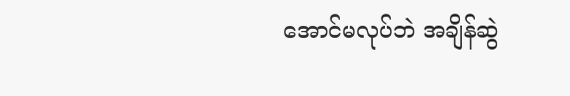အောင်မလုပ်ဘဲ အချိန်ဆွဲ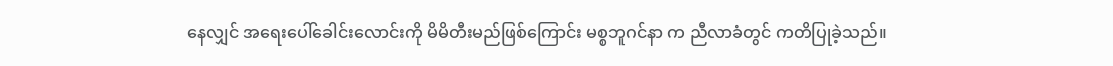နေလျှင် အရေးပေါ်ခေါင်းလောင်းကို မိမိတီးမည်ဖြစ်ကြောင်း မစ္စဘူဂင်နာ က ညီလာခံတွင် ကတိပြုခဲ့သည်။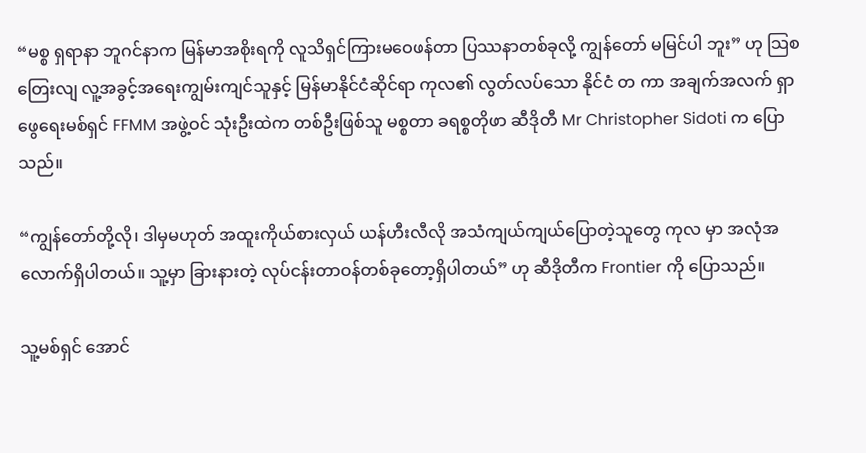“မစ္စ ရှရာနာ ဘူဂင်နာက မြန်မာအစိုးရကို လူသိရှင်ကြားမဝေဖန်တာ ပြဿနာတစ်ခုလို့ ကျွန်တော် မမြင်ပါ ဘူး” ဟု သြစတြေးလျ လူ့အခွင့်အရေးကျွမ်းကျင်သူနှင့် မြန်မာနိုင်ငံဆိုင်ရာ ကုလ၏ လွတ်လပ်သော နိုင်ငံ တ ကာ အချက်အလက် ရှာဖွေရေးမစ်ရှင် FFMM အဖွဲ့ဝင် သုံးဦးထဲက တစ်ဦးဖြစ်သူ မစ္စတာ ခရစ္စတိုဖာ ဆီဒိုတီ Mr Christopher Sidoti က ပြောသည်။

“ကျွန်တော်တို့လို၊ ဒါမှမဟုတ် အထူးကိုယ်စားလှယ် ယန်ဟီးလီလို အသံကျယ်ကျယ်ပြောတဲ့သူတွေ ကုလ မှာ အလုံအလောက်ရှိပါတယ်။ သူ့မှာ ခြားနားတဲ့ လုပ်ငန်းတာဝန်တစ်ခုတော့ရှိပါတယ်” ဟု ဆီဒိုတီက Frontier ကို ပြောသည်။

သူ့မစ်ရှင် အောင်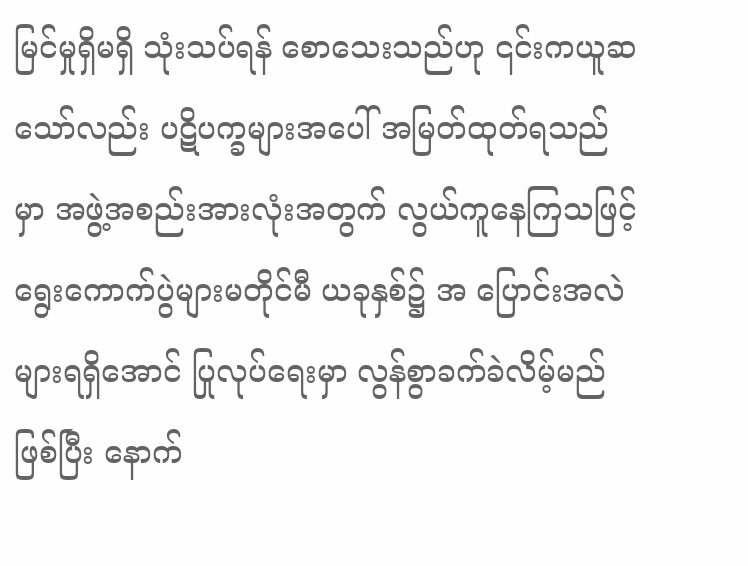မြင်မှုရှိမရှိ သုံးသပ်ရန် စောသေးသည်ဟု ၎င်းကယူဆသော်လည်း ပဋိပက္ခများအပေါ် အမြတ်ထုတ်ရသည်မှာ အဖွဲ့အစည်းအားလုံးအတွက် လွယ်ကူနေကြသဖြင့် ရွေးကောက်ပွဲများမတိုင်မီ ယခုနှစ်၌ အ ပြောင်းအလဲများရရှိအောင် ပြုလုပ်ရေးမှာ လွန်စွာခက်ခဲလိမ့်မည်ဖြစ်ပြီး နောက်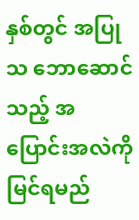နှစ်တွင် အပြုသ ဘောဆောင်သည့် အပြောင်းအလဲကို မြင်ရမည်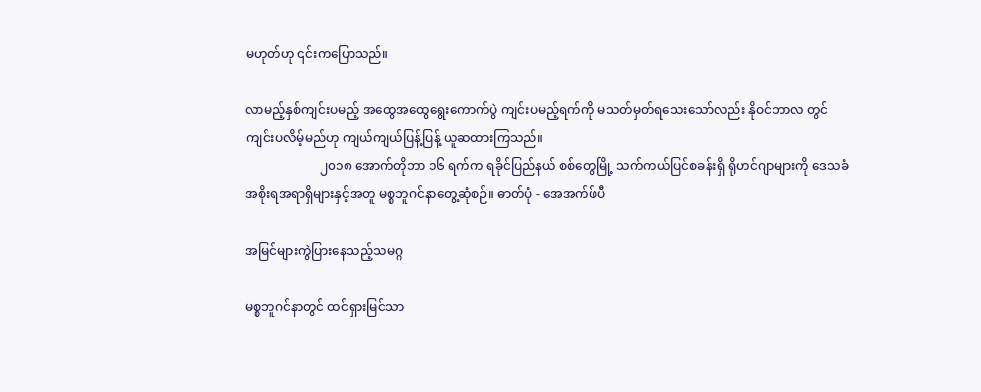မဟုတ်ဟု ၎င်းကပြောသည်။

လာမည့်နှစ်ကျင်းပမည့် အထွေအထွေရွေးကောက်ပွဲ ကျင်းပမည့်ရက်ကို မသတ်မှတ်ရသေးသော်လည်း နိုဝင်ဘာလ တွင် ကျင်းပလိမ့်မည်ဟု ကျယ်ကျယ်ပြန့်ပြန့် ယူဆထားကြသည်။
                        ၂၀၁၈ အောက်တိုဘာ ၁၆ ရက်က ရခိုင်ပြည်နယ် စစ်တွေမြို့ သက်ကယ်ပြင်စခန်းရှိ ရိုဟင်ဂျာများကို ဒေသခံအစိုးရအရာရှိများနှင့်အတူ မစ္စဘူဂင်နာတွေ့ဆုံစဉ်။ ဓာတ်ပုံ - အေအက်ဖ်ပီ

အမြင်များကွဲပြားနေသည့်သမဂ္ဂ

မစ္စဘူဂင်နာတွင် ထင်ရှားမြင်သာ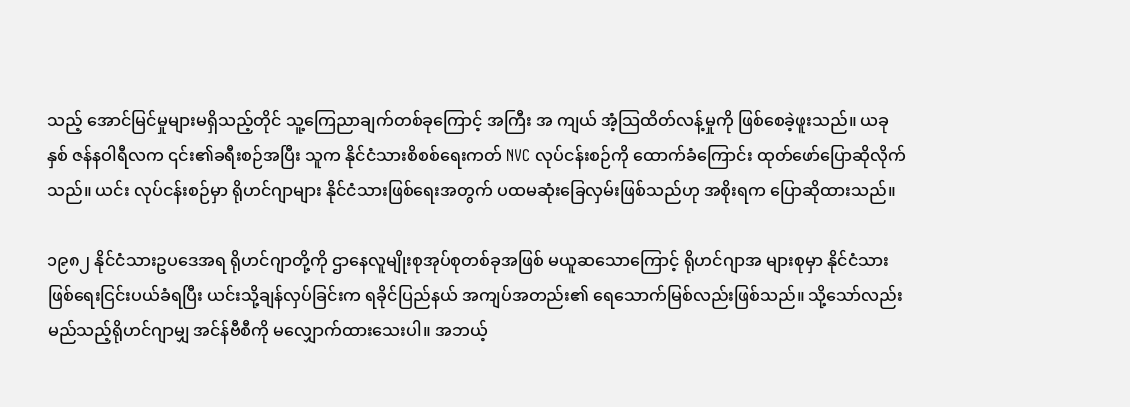သည့် အောင်မြင်မှုများမရှိသည့်တိုင် သူ့ကြေညာချက်တစ်ခုကြောင့် အကြီး အ ကျယ် အံ့သြထိတ်လန့်မှုကို ဖြစ်စေခဲ့ဖူးသည်။ ယခုနှစ် ဇန်နဝါရီလက ၎င်း၏ခရီးစဉ်အပြီး သူက နိုင်ငံသားစိစစ်ရေးကတ် NVC လုပ်ငန်းစဉ်ကို ထောက်ခံကြောင်း ထုတ်ဖော်ပြောဆိုလိုက်သည်။ ယင်း လုပ်ငန်းစဉ်မှာ ရိုဟင်ဂျာများ နိုင်ငံသားဖြစ်ရေးအတွက် ပထမဆုံးခြေလှမ်းဖြစ်သည်ဟု အစိုးရက ပြောဆိုထားသည်။

၁၉၈၂ နိုင်ငံသားဥပဒေအရ ရိုဟင်ဂျာတို့ကို ဌာနေလူမျိုးစုအုပ်စုတစ်ခုအဖြစ် မယူဆသောကြောင့် ရိုဟင်ဂျာအ များစုမှာ နိုင်ငံသားဖြစ်ရေးငြင်းပယ်ခံရပြီး ယင်းသို့ချန်လှပ်ခြင်းက ရခိုင်ပြည်နယ် အကျပ်အတည်း၏ ရေသောက်မြစ်လည်းဖြစ်သည်။ သို့သော်လည်း မည်သည့်ရိုဟင်ဂျာမျှ အင်န်ဗီစီကို မလျှောက်ထားသေးပါ။ အဘယ့်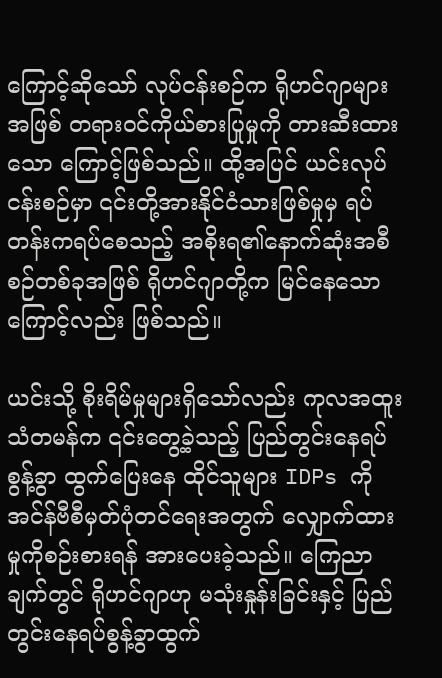ကြောင့်ဆိုသော် လုပ်ငန်းစဉ်က ရိုဟင်ဂျာများအဖြစ် တရားဝင်ကိုယ်စားပြုမှုကို တားဆီးထားသော ကြောင့်ဖြစ်သည်။ ထို့အပြင် ယင်းလုပ်ငန်းစဉ်မှာ ၎င်းတို့အားနိုင်ငံသားဖြစ်မှုမှ ရပ်တန်းကရပ်စေသည့် အစိုးရ၏နောက်ဆုံးအစီစဉ်တစ်ခုအဖြစ် ရိုဟင်ဂျာတို့က မြင်နေသောကြောင့်လည်း ဖြစ်သည်။

ယင်းသို့ စိုးရိမ်မှုများရှိသော်လည်း ကုလအထူးသံတမန်က ၎င်းတွေ့ခဲ့သည့် ပြည်တွင်းနေရပ်စွန့်ခွာ ထွက်ပြေးနေ ထိုင်သူများ IDPs ကို အင်န်ဗီစီမှတ်ပုံတင်ရေးအတွက် လျှောက်ထားမှုကိုစဉ်းစားရန် အားပေးခဲ့သည်။ ကြေညာ ချက်တွင် ရိုဟင်ဂျာဟု မသုံးနှုန်းခြင်းနှင့် ပြည်တွင်းနေရပ်စွန့်ခွာထွက်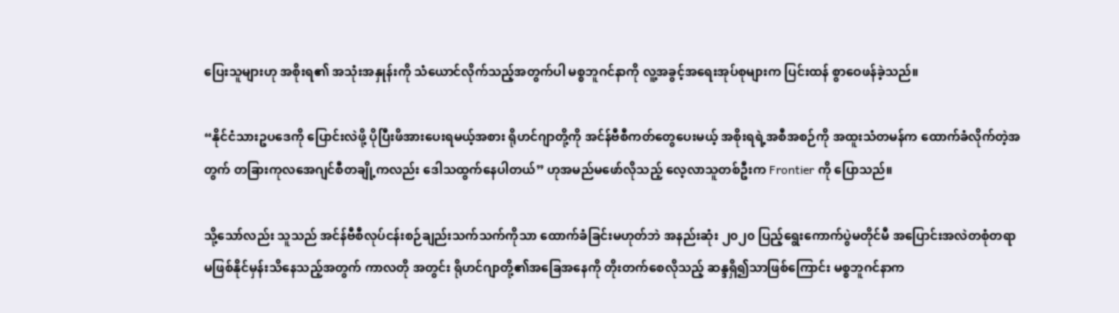ပြေးသူများဟု အစိုးရ၏ အသုံးအနှုန်းကို သံယောင်လိုက်သည့်အတွက်ပါ မစ္စဘူဂင်နာကို လူ့အခွင့်အရေးအုပ်စုများက ပြင်းထန် စွာဝေဖန်ခဲ့သည်။

“နိုင်ငံသားဥပဒေကို ပြောင်းလဲဖို့ ပိုပြီးဖိအားပေးရမယ့်အစား ရိုဟင်ဂျာတို့ကို အင်န်ဗီစီကတ်တွေပေးမယ့် အစိုးရရဲ့အစီအစဉ်ကို အထူးသံတမန်က ထောက်ခံလိုက်တဲ့အတွက် တခြားကုလအေဂျင်စီတချို့ကလည်း ဒေါသထွက်နေပါတယ်” ဟုအမည်မဖော်လိုသည့် လေ့လာသူတစ်ဦးက Frontier ကို ပြောသည်။

သို့သော်လည်း သူသည် အင်န်ဗီစီလုပ်ငန်းစဉ်ချည်းသက်သက်ကိုသာ ထောက်ခံခြင်းမဟုတ်ဘဲ အနည်းဆုံး ၂၀၂၀ ပြည့်ရွေးကောက်ပွဲမတိုင်မီ အပြောင်းအလဲတစုံတရာ မဖြစ်နိုင်မှန်းသိနေသည့်အတွက် ကာလတို အတွင်း ရိုဟင်ဂျာတို့၏အခြေအနေကို တိုးတက်စေလိုသည့် ဆန္ဒရှိ၍သာဖြစ်ကြောင်း မစ္စဘူဂင်နာက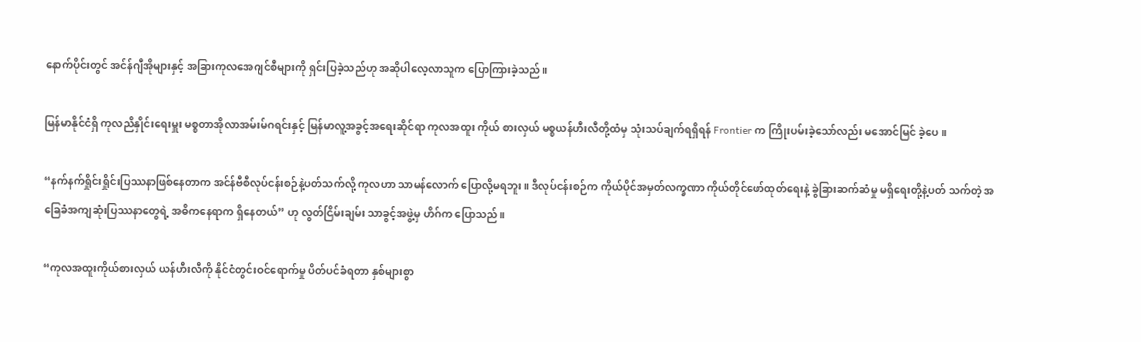နောက်ပိုင်းတွင် အင်န်ဂျီအိုများနှင့် အခြားကုလအေဂျင်စီများကို ရှင်းပြခဲ့သည်ဟု အဆိုပါလေ့လာသူက ပြောကြားခဲ့သည်။

မြန်မာနိုင်ငံရှိ ကုလညိနှိုင်းရေးမှူး မစ္စတာအိုလာအမ်းမ်ဂရင်းနှင့် မြန်မာလူ့အခွင့်အရေးဆိုင်ရာ ကုလအထူး ကိုယ် စားလှယ် မစ္စယန်ဟီးလီတို့ထံမှ သုံးသပ်ချက်ရရှိရန် Frontier က ကြိုးပမ်းခဲ့သော်လည်း မအောင်မြင် ခဲ့ပေ။

“နက်နက်ရှိုင်းရှိုင်းပြဿနာဖြစ်နေတာက အင်န်ဗီစီလုပ်ငန်းစဉ်နဲ့ပတ်သက်လို့ ကုလဟာ သာမန်လောက် ပြောလို့မရဘူး။ ဒီလုပ်ငန်းစဉ်က ကိုယ်ပိုင်အမှတ်လက္ခဏာ ကိုယ်တိုင်ဖော်ထုတ်ရေးနဲ့ ခွဲခြားဆက်ဆံမှု မရှိရေးတို့နဲ့ပတ် သက်တဲ့ အခြေခံအကျဆုံးပြဿနာတွေရဲ့ အဓိကနေရာက ရှိနေတယ်” ဟု လွတ်ငြိမ်းချမ်း သာခွင့်အဖွဲ့မှ ဟိဂ်က ပြောသည်။

“ကုလအထူးကိုယ်စားလှယ် ယန်ဟီးလီကို နိုင်ငံတွင်းဝင်ရောက်မှု ပိတ်ပင်ခံရတာ နှစ်များစွာ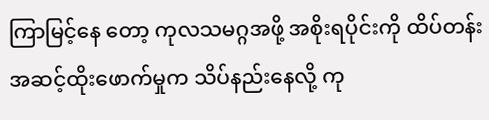ကြာမြင့်နေ တော့ ကုလသမဂ္ဂအဖို့ အစိုးရပိုင်းကို ထိပ်တန်းအဆင့်ထိုးဖောက်မှုက သိပ်နည်းနေလို့ ကု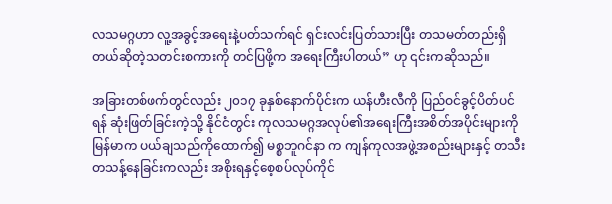လသမဂ္ဂဟာ လူ့အခွင့်အရေးနဲ့ပတ်သက်ရင် ရှင်းလင်းပြတ်သားပြီး တသမတ်တည်းရှိတယ်ဆိုတဲ့သတင်းစကားကို တင်ပြဖို့က အရေးကြီးပါတယ်” ဟု ၎င်းကဆိုသည်။

အခြားတစ်ဖက်တွင်လည်း ၂၀၁၇ ခုနှစ်နောက်ပိုင်းက ယန်ဟီးလီကို ပြည်ဝင်ခွင့်ပိတ်ပင်ရန် ဆုံးဖြတ်ခြင်းကဲ့သို့ နိုင်ငံတွင်း ကုလသမဂ္ဂအလုပ်၏အရေးကြီးအစိတ်အပိုင်းများကို မြန်မာက ပယ်ချသည်ကိုထောက်၍ မစ္စဘူဂင်နာ က ကျန်ကုလအဖွဲ့အစည်းများနှင့် တသီးတသန့်နေခြင်းကလည်း အစိုးရနှင့်စေ့စပ်လုပ်ကိုင်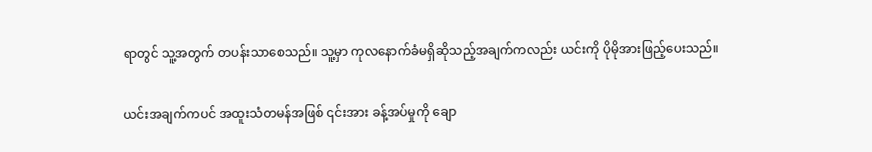ရာတွင် သူ့အတွက် တပန်းသာစေသည်။ သူ့မှာ ကုလနောက်ခံမရှိဆိုသည့်အချက်ကလည်း ယင်းကို ပိုမိုအားဖြည့်ပေးသည်။

ယင်းအချက်ကပင် အထူးသံတမန်အဖြစ် ၎င်းအား ခန့်အပ်မှုကို ချော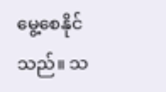မွေ့စေနိုင်သည်။ သ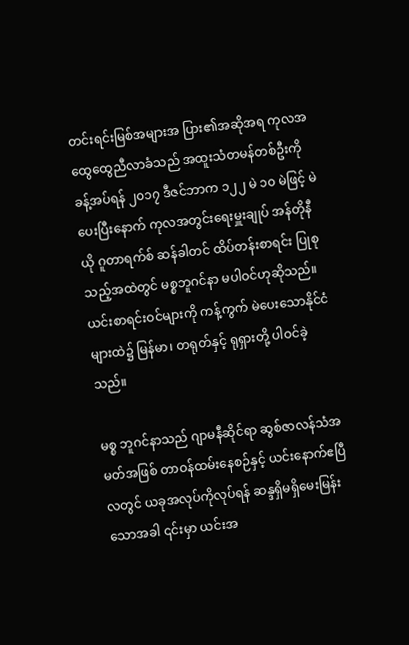တင်းရင်းမြစ်အများအ ပြား၏အဆိုအရ ကုလအထွေထွေညီလာခံသည် အထူးသံတမန်တစ်ဦးကို ခန့်အပ်ရန် ၂၀၁၇ ဒီဇင်ဘာက ၁၂၂ မဲ ၁၀ မဲဖြင့် မဲပေးပြီးနောက် ကုလအတွင်းရေးမှူးချုပ် အန်တိုနီယို ဂူတာရက်စ် ဆန်ခါတင် ထိပ်တန်းစာရင်း ပြုစုသည့်အထဲတွင် မစ္စဘူဂင်နာ မပါဝင်ဟုဆိုသည်။ ယင်းစာရင်းဝင်များကို ကန့်ကွက် မဲပေးသောနိုင်ငံများထဲ၌ မြန်မာ၊ တရုတ်နှင့် ရုရှားတို့ ပါဝင်ခဲ့သည်။

မစ္စ ဘူဂင်နာသည် ဂျာမနီဆိုင်ရာ ဆွစ်ဇာလန်သံအမတ်အဖြစ် တာဝန်ထမ်းနေစဉ်နှင့် ယင်းနောက်ဧပြီလတွင် ယခုအလုပ်ကိုလုပ်ရန် ဆန္ဒရှိမရှိမေးမြန်းသောအခါ ၎င်းမှာ ယင်းအ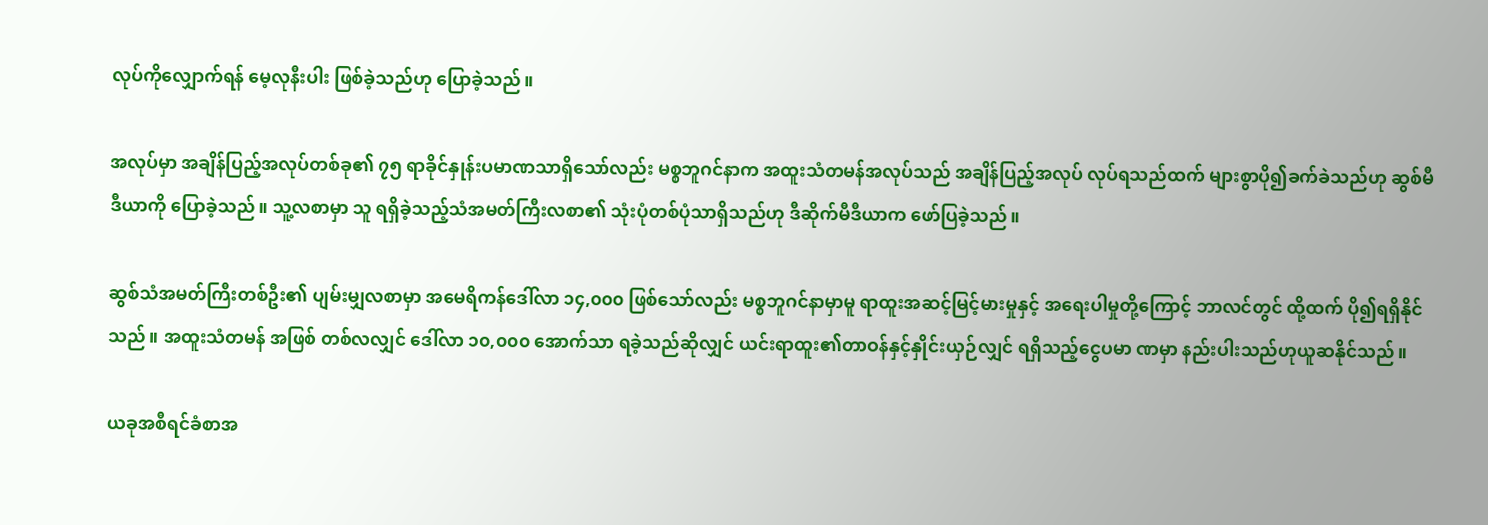လုပ်ကိုလျှောက်ရန် မေ့လုနီးပါး ဖြစ်ခဲ့သည်ဟု ပြောခဲ့သည်။

အလုပ်မှာ အချိန်ပြည့်အလုပ်တစ်ခု၏ ၇၅ ရာခိုင်နှုန်းပမာဏသာရှိသော်လည်း မစ္စဘူဂင်နာက အထူးသံတမန်အလုပ်သည် အချိန်ပြည့်အလုပ် လုပ်ရသည်ထက် များစွာပို၍ခက်ခဲသည်ဟု ဆွစ်မီဒီယာကို ပြောခဲ့သည်။ သူ့လစာမှာ သူ ရရှိခဲ့သည့်သံအမတ်ကြီးလစာ၏ သုံးပုံတစ်ပုံသာရှိသည်ဟု ဒီဆိုက်မီဒီယာက ဖော်ပြခဲ့သည်။

ဆွစ်သံအမတ်ကြီးတစ်ဦး၏ ပျမ်းမျှလစာမှာ အမေရိကန်ဒေါ်လာ ၁၄,၀၀၀ ဖြစ်သော်လည်း မစ္စဘူဂင်နာမှာမူ ရာထူးအဆင့်မြင့်မားမှုနှင့် အရေးပါမှုတို့ကြောင့် ဘာလင်တွင် ထို့ထက် ပို၍ရရှိနိုင်သည်။ အထူးသံတမန် အဖြစ် တစ်လလျှင် ဒေါ်လာ ၁၀,၀၀၀ အောက်သာ ရခဲ့သည်ဆိုလျှင် ယင်းရာထူး၏တာဝန်နှင့်နှိုင်းယှဉ်လျှင် ရရှိသည့်ငွေပမာ ဏမှာ နည်းပါးသည်ဟုယူဆနိုင်သည်။

ယခုအစီရင်ခံစာအ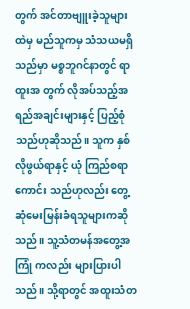တွက် အင်တာဗျူးခဲ့သူများထဲမှ မည်သူကမှ သံသယမရှိသည်မှာ မစ္စဘူဂင်နာတွင် ရာထူးအ တွက် လိုအပ်သည့်အရည်အချင်းများနှင့် ပြည့်စုံသည်ဟုဆိုသည်။ သူက နှစ်လိုဖွယ်ရာနှင့် ယုံ ကြည်စရာကောင်း သည်ဟုလည်း တွေ့ဆုံမေးမြန်းခံရသူများကဆိုသည်။ သူ့သံတမန်အတွေ့အကြုံ ကလည်း များပြားပါသည်။ သို့ရာတွင် အထူးသံတ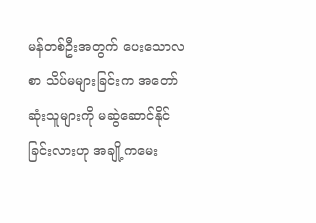မန်တစ်ဦးအတွက် ပေးသောလစာ သိပ်မများခြင်းက အတော်ဆုံးသူများကို မဆွဲဆောင်နိုင်ခြင်းလားဟု အချို့ကမေး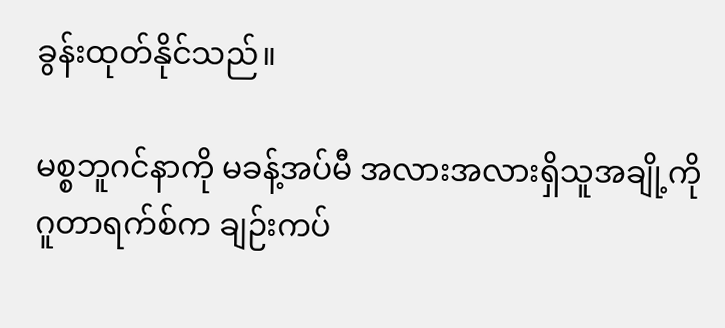ခွန်းထုတ်နိုင်သည်။

မစ္စဘူဂင်နာကို မခန့်အပ်မီ အလားအလားရှိသူအချို့ကို ဂူတာရက်စ်က ချဉ်းကပ်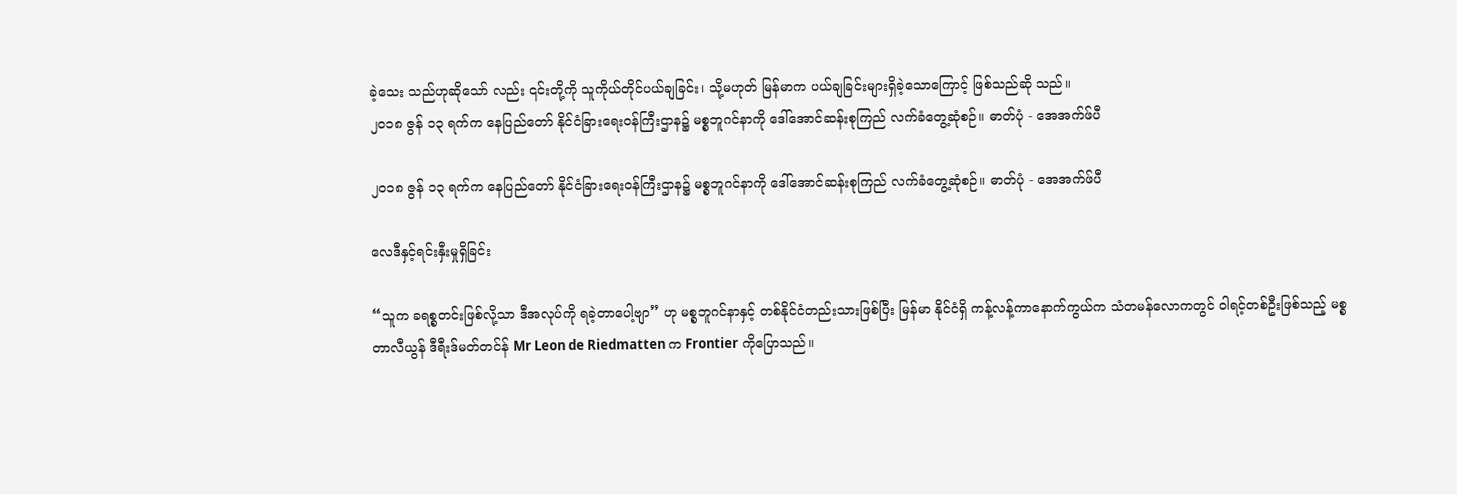ခဲ့သေး သည်ဟုဆိုသော် လည်း ၎င်းတို့ကို သူကိုယ်တိုင်ပယ်ချခြင်း၊ သို့မဟုတ် မြန်မာက ပယ်ချခြင်းများရှိခဲ့သောကြောင့် ဖြစ်သည်ဆို သည်။
၂၀၁၈ ဇွန် ၁၃ ရက်က နေပြည်တော် နိုင်ငံခြားရေးဝန်ကြီးဌာန၌ မစ္စဘူဂင်နာကို ဒေါ်အောင်ဆန်းစုကြည် လက်ခံတွေ့ဆုံစဉ်။ ဓာတ်ပုံ - အေအက်ဖ်ပီ

၂၀၁၈ ဇွန် ၁၃ ရက်က နေပြည်တော် နိုင်ငံခြားရေးဝန်ကြီးဌာန၌ မစ္စဘူဂင်နာကို ဒေါ်အောင်ဆန်းစုကြည် လက်ခံတွေ့ဆုံစဉ်။ ဓာတ်ပုံ - အေအက်ဖ်ပီ

လေဒီနှင့်ရင်းနှီးမှုရှိခြင်း

“သူက ခရစ္စတင်းဖြစ်လို့သာ ဒီအလုပ်ကို ရခဲ့တာပေါ့ဗျာ” ဟု မစ္စဘူဂင်နာနှင့် တစ်နိုင်ငံတည်းသားဖြစ်ပြီး မြန်မာ နိုင်ငံရှိ ကန့်လန့်ကာနောက်ကွယ်က သံတမန်လောကတွင် ဝါရင့်တစ်ဦးဖြစ်သည့် မစ္စတာလီယွန် ဒီရီးဒ်မတ်တင်န် Mr Leon de Riedmatten က Frontier ကိုပြောသည်။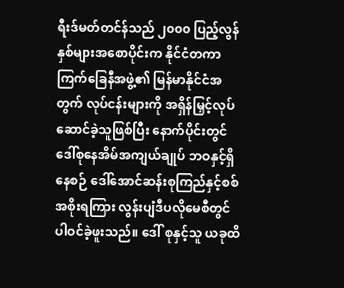ရီးဒ်မတ်တင်န်သည် ၂၀၀၀ ပြည့်လွန်နှစ်များအစောပိုင်းက နိုင်ငံတကာကြက်ခြေနီအဖွဲ့၏ မြန်မာနိုင်ငံအတွက် လုပ်ငန်းများကို အရှိန်မြှင့်လုပ်ဆောင်ခဲ့သူဖြစ်ပြီး နောက်ပိုင်းတွင် ဒေါ်စုနေအိမ်အကျယ်ချုပ် ဘဝနှင့်ရှိနေစဉ် ဒေါ်အောင်ဆန်းစုကြည်နှင့်စစ်အစိုးရကြား လွန်းပျံဒီပလိုမေစီတွင် ပါဝင်ခဲ့ဖူးသည်။ ဒေါ် စုနှင့်သူ ယခုထိ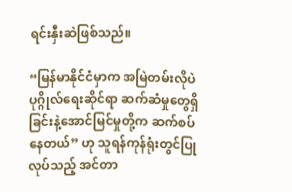ရင်းနှီးဆဲဖြစ်သည်။

“မြန်မာနိုင်ငံမှာက အမြဲတမ်းလိုပဲ ပုဂ္ဂိုလ်ရေးဆိုင်ရာ ဆက်ဆံမှုတွေရှိခြင်းနဲ့အောင်မြင်မှုတို့က ဆက်စပ်နေတယ်” ဟု သူရန်ကုန်ရုံးတွင်ပြုလုပ်သည့် အင်တာ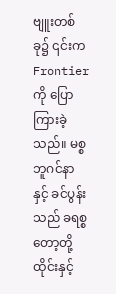ဗျူးတစ်ခု၌ ၎င်းက Frontier ကို ပြောကြားခဲ့သည်။ မစ္စဘူဂင်နာနှင့် ခင်ပွန်းသည် ခရစ္စတော့တို့ ထိုင်းနှင့်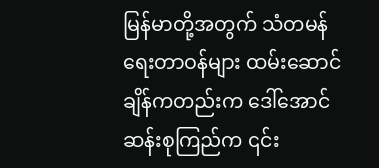မြန်မာတို့အတွက် သံတမန်ရေးတာဝန်များ ထမ်းဆောင်ချိန်ကတည်းက ဒေါ်အောင်ဆန်းစုကြည်က ၎င်း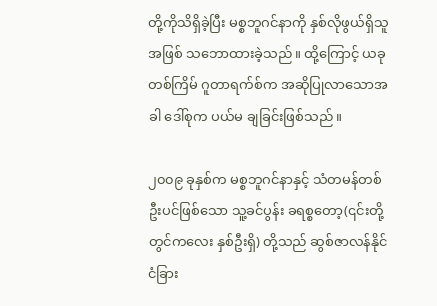တို့ကိုသိရှိခဲ့ပြီး မစ္စဘူဂင်နာကို နှစ်လိုဖွယ်ရှိသူအဖြစ် သဘောထားခဲ့သည်။ ထို့ကြောင့် ယခုတစ်ကြိမ် ဂူတာရက်စ်က အဆိုပြုလာသောအခါ ဒေါ်စုက ပယ်မ ချခြင်းဖြစ်သည်။

၂၀၀၉ ခုနှစ်က မစ္စဘူဂင်နာနှင့် သံတမန်တစ်ဦးပင်ဖြစ်သော သူ့ခင်ပွန်း ခရစ္စတော့(၎င်းတို့တွင်ကလေး နှစ်ဦးရှိ) တို့သည် ဆွစ်ဇာလန်နိုင်ငံခြား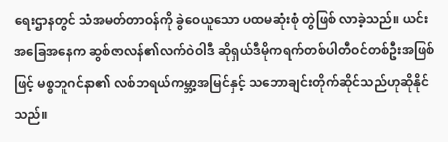ရေးဌာနတွင် သံအမတ်တာဝန်ကို ခွဲဝေယူသော ပထမဆုံးစုံ တွဲဖြစ် လာခဲ့သည်။ ယင်းအခြေအနေက ဆွစ်ဇာလန်၏လက်ဝဲဝါဒီ ဆိုရှယ်ဒီမိုကရက်တစ်ပါတီဝင်တစ်ဦးအဖြစ်ဖြင့် မစ္စဘူဂင်နာ၏ လစ်ဘရယ်ကမ္ဘာ့အမြင်နှင့် သဘောချင်းတိုက်ဆိုင်သည်ဟုဆိုနိုင်သည်။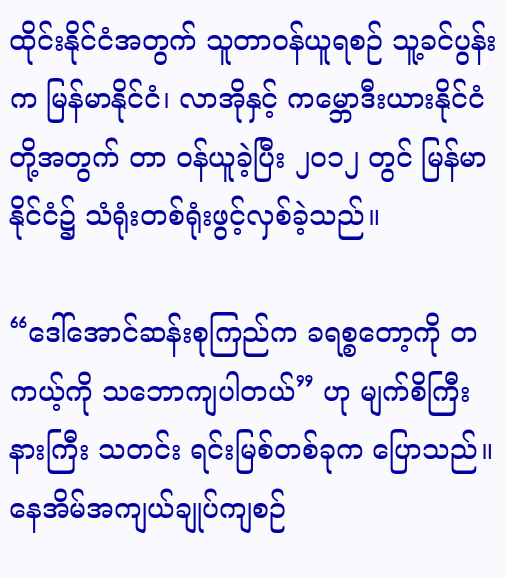ထိုင်းနိုင်ငံအတွက် သူတာဝန်ယူရစဉ် သူ့ခင်ပွန်းက မြန်မာနိုင်ငံ၊ လာအိုနှင့် ကမ္ဘောဒီးယားနိုင်ငံတို့အတွက် တာ ဝန်ယူခဲ့ပြီး ၂၀၁၂ တွင် မြန်မာနိုင်ငံ၌ သံရုံးတစ်ရုံးဖွင့်လှစ်ခဲ့သည်။

“ဒေါ်အောင်ဆန်းစုကြည်က ခရစ္စတော့ကို တကယ့်ကို သဘောကျပါတယ်” ဟု မျက်စိကြီးနားကြီး သတင်း ရင်းမြစ်တစ်ခုက ပြောသည်။ နေအိမ်အကျယ်ချုပ်ကျစဉ်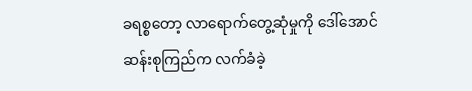ခရစ္စတော့ လာရောက်တွေ့ဆုံမှုကို ဒေါ်အောင် ဆန်းစုကြည်က လက်ခံခဲ့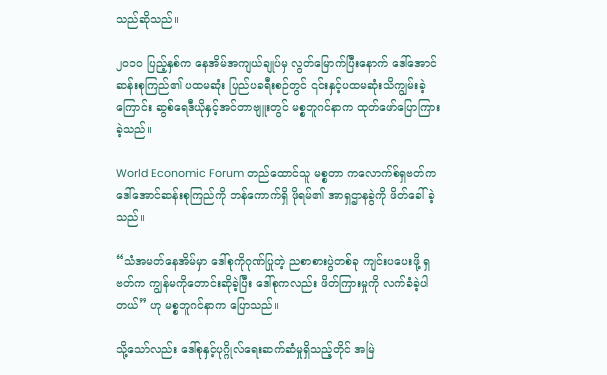သည်ဆိုသည်။

၂၀၁၀ ပြည့်နှစ်က နေအိမ်အကျယ်ချုပ်မှ လွတ်မြောက်ပြီးနောက် ဒေါ်အောင်ဆန်းစုကြည်၏ ပထမဆုံး ပြည်ပခရီးစဉ်တွင် ၎င်းနှင့်ပထမဆုံးသိကျွမ်းခဲ့ကြောင်း ဆွစ်ရေဒီယိုနှင့်အင်တာဗျူးတွင် မစ္စဘူဂင်နာက ထုတ်ဖော်ပြောကြားခဲ့သည်။

World Economic Forum တည်ထောင်သူ မစ္စတာ ကလောက်စ်ရှဗတ်က ဒေါ်အောင်ဆန်းစုကြည်ကို ဘန်ကောက်ရှိ ဖိုရမ်၏ အာရှဌာနခွဲကို ဖိတ်ခေါ်ခဲ့သည်။

“သံအမတ်နေအိမ်မှာ ဒေါ်စုကိုဂုဏ်ပြုတဲ့ ညစာစားပွဲတစ်ခု ကျင်းပပေးဖို့ ရှဗတ်က ကျွန်မကိုတောင်းဆိုခဲ့ပြီး ဒေါ်စုကလည်း ဖိတ်ကြားမှုကို လက်ခံခဲ့ပါတယ်” ဟု မစ္စဘူဂင်နာက ပြောသည်။

သို့သော်လည်း ဒေါ်စုနှင့်ပုဂ္ဂိုလ်ရေးဆက်ဆံမှုရှိသည့်တိုင် အမြဲ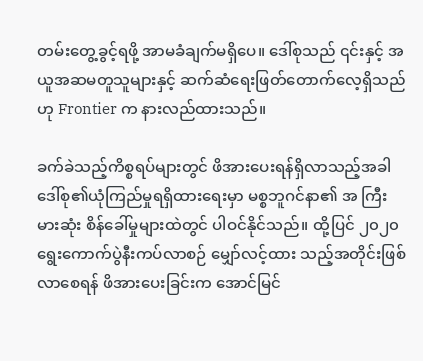တမ်းတွေ့ခွင့်ရဖို့ အာမခံချက်မရှိပေ။ ဒေါ်စုသည် ၎င်းနှင့် အယူအဆမတူသူများနှင့် ဆက်ဆံရေးဖြတ်တောက်လေ့ရှိသည်ဟု Frontier က နားလည်ထားသည်။

ခက်ခဲသည့်ကိစ္စရပ်များတွင် ဖိအားပေးရန်ရှိလာသည့်အခါ ဒေါ်စု၏ယုံကြည်မှုရရှိထားရေးမှာ မစ္စဘူဂင်နာ၏ အ ကြီးမားဆုံး စိန်ခေါ်မှုများထဲတွင် ပါဝင်နိုင်သည်။ ထို့ပြင် ၂၀၂၀ ရွေးကောက်ပွဲနီးကပ်လာစဉ် မျှော်လင့်ထား သည့်အတိုင်းဖြစ်လာစေရန် ဖိအားပေးခြင်းက အောင်မြင်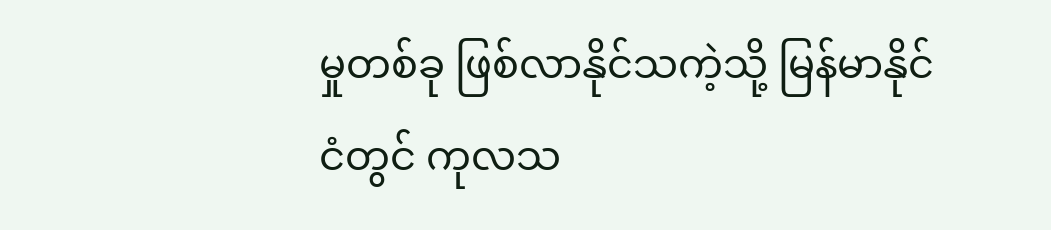မှုတစ်ခု ဖြစ်လာနိုင်သကဲ့သို့ မြန်မာနိုင်ငံတွင် ကုလသ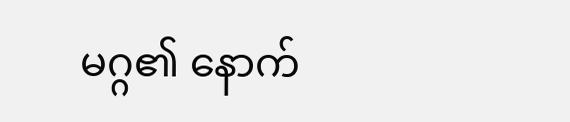မဂ္ဂ၏ နောက်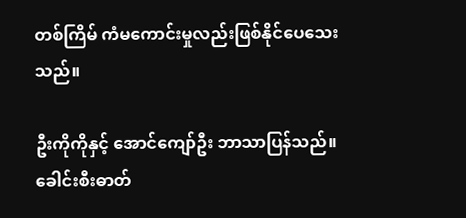တစ်ကြိမ် ကံမကောင်းမှုလည်းဖြစ်နိုင်ပေသေးသည်။

ဦးကိုကိုနှင့် အောင်ကျော်ဦး ဘာသာပြန်သည်။
ခေါင်းစီးဓာတ်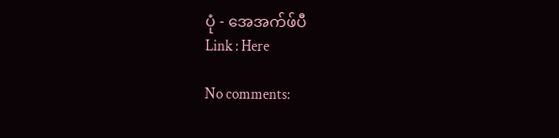ပုံ - အေအက်ဖ်ပီ
Link : Here

No comments: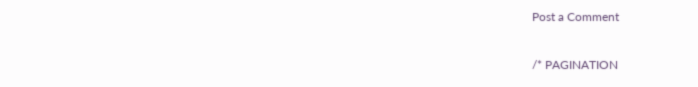Post a Comment

/* PAGINATION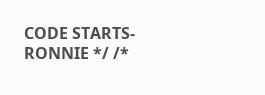CODE STARTS- RONNIE */ /*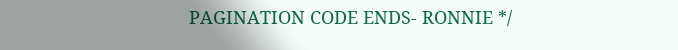PAGINATION CODE ENDS- RONNIE */